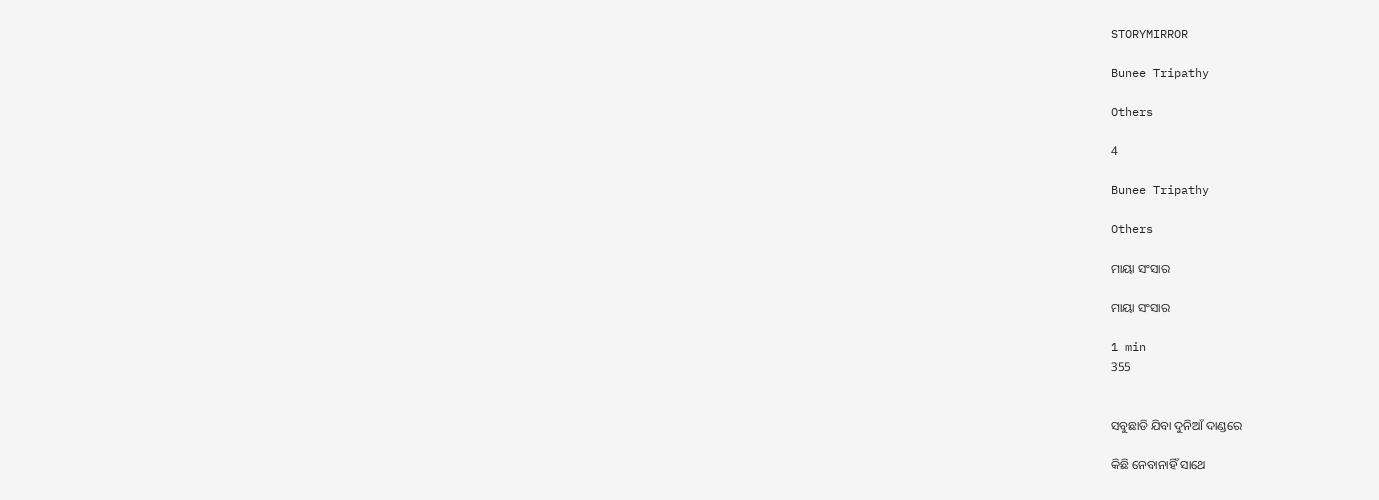STORYMIRROR

Bunee Tripathy

Others

4

Bunee Tripathy

Others

ମାୟା ସଂସାର

ମାୟା ସଂସାର

1 min
355


ସବୁଛାଡି ଯିବା ଦୁନିଆଁ ଦାଣ୍ଡରେ

କିଛି ନେବାନାହିଁ ସାଥେ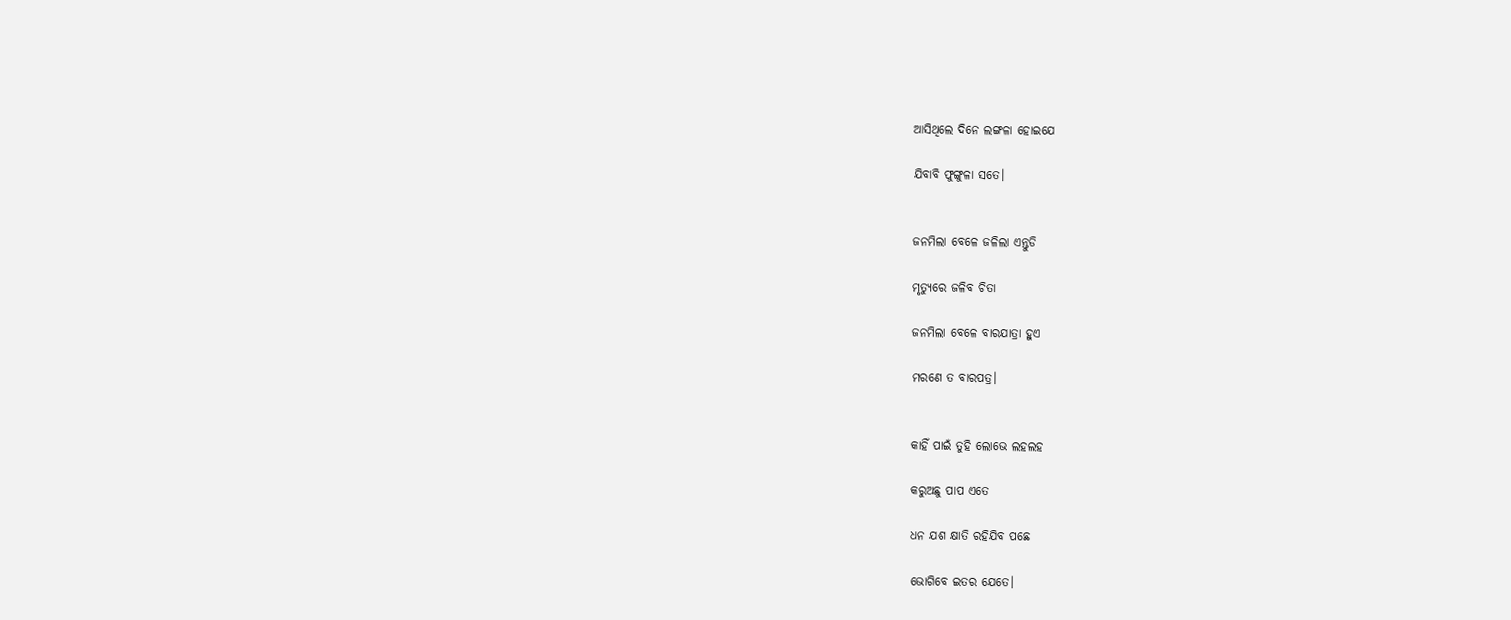ଆସିଥିଲେ ଦିନେ ଲଙ୍ଗଳା ହୋଇଯେ

ଯିବାବି ଫୁଙ୍ଗୁଳା ସତେ।


ଜନମିଲା ବେଳେ ଜଳିଲା ଏନ୍ତୁଡି

ମୃତ୍ଯୁରେ ଜଳିବ ଚିତା

ଜନମିଲା ବେଳେ ବାରଯାତ୍ରା ହୁଏ

ମରଣେ ତ ବାରପତ୍ର।


କାହିଁ ପାଇଁ ତୁହି ଲୋଭେ ଲହଲହ

କରୁଅଛୁ ପାପ ଏତେ

ଧନ ଯଶ କ୍ଷାତି ରହିଯିବ ପଛେ

ଭୋଗିବେ ଇତର ଯେତେ।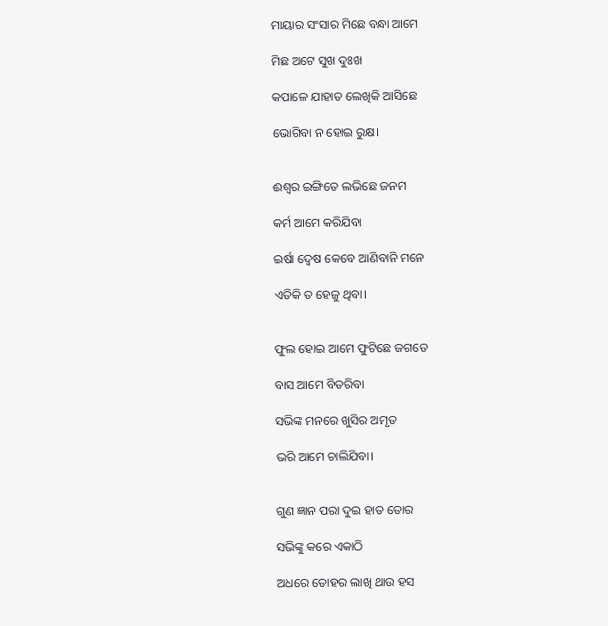ମାୟାର ସଂସାର ମିଛେ ବନ୍ଧା ଆମେ

ମିଛ ଅଟେ ସୁଖ ଦୁଃଖ

କପାଳେ ଯାହାତ ଲେଖିକି ଆସିଛେ

ଭୋଗିବା ନ ହୋଇ ରୁକ୍ଷ।


ଈଶ୍ବର ଇଙ୍ଗିତେ ଲଭିଛେ ଜନମ

କର୍ମ ଆମେ କରିଯିବା

ଇର୍ଷା ଦ୍ଵେଷ କେବେ ଆଣିବାନି ମନେ

ଏତିକି ତ ହେଜୁ ଥିବା।


ଫୁଲ ହୋଇ ଆମେ ଫୁଟିଛେ ଜଗତେ

ବାସ ଆମେ ବିତରିବା

ସଭିଙ୍କ ମନରେ ଖୁସିର ଅମୃତ

ଭରି ଆମେ ଚାଲିଯିବା।


ଗୁଣ ଜ୍ଞାନ ପରା ଦୁଇ ହାତ ତୋର

ସଭିଙ୍କୁ କରେ ଏକାଠି

ଅଧରେ ତୋହର ଲାଖି ଥାଉ ହସ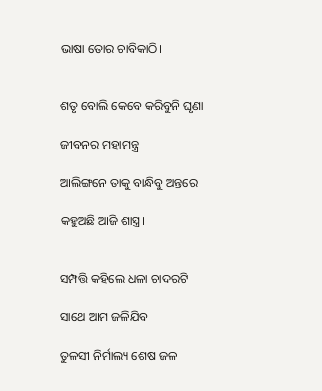ଭାଷା ତୋର ଚାବିକାଠି।


ଶତୃ ବୋଲି କେବେ କରିବୁନି ଘୃଣା

ଜୀବନର ମହାମନ୍ତ୍ର

ଆଲିଙ୍ଗନେ ତାକୁ ବାନ୍ଧିବୁ ଅନ୍ତରେ

କହୁଅଛି ଆଜି ଶାସ୍ତ୍ର।


ସମ୍ପତ୍ତି କହିଲେ ଧଳା ଚାଦରଟି

ସାଥେ ଆମ ଜଳିଯିବ

ତୁଳସୀ ନିର୍ମାଲ୍ୟ ଶେଷ ଜଳ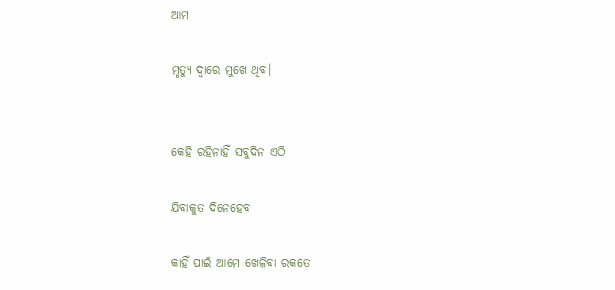ଆମ

ମୃତ୍ଯୁ ଦ୍ବାରେ ମୁଖେ ଥିବ।


କେହି ରହିନାହିଁ ସବୁଦିନ ଏଠି

ଯିବାକୁତ ଦିନେହେବ

କାହିଁ ପାଇଁ ଆମେ ଖେଳିବା ରକତେ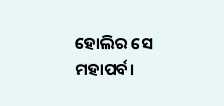ହୋଲିର ସେ ମହାପର୍ବ।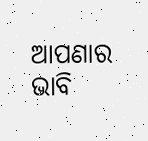ଆପଣାର ଭାବି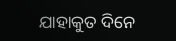ଯାହାକୁତ ଦିନେ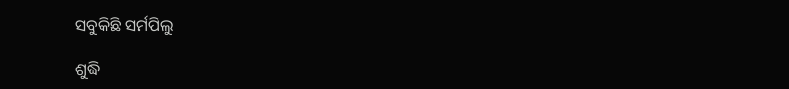ସବୁକିଛି ସର୍ମପିଲୁ

ଶୁଦ୍ଧି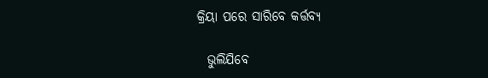କ୍ରିୟା ପରେ ସାରିବେ କର୍ତ୍ତବ୍ୟ

  ଭୁଲିଯିବେ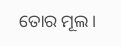ତୋର ମୂଲ।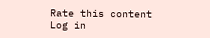Rate this content
Log in